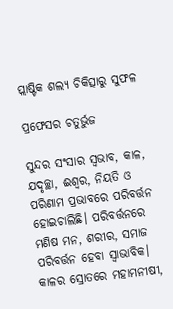ପ୍ଲାଷ୍ଟିକ ଶଲ୍ୟ ଚିକିତ୍ସାରୁ ସୁଫଳ

ପ୍ରଫେସର ଚତୁର୍ଭୁଜ

ସୁନ୍ଦର ସଂସାର ସ୍ବଭାବ, କାଳ, ଯଦୃଚ୍ଛା, ଈଶ୍ୱର, ନିୟତି ଓ ପରିଣାମ ପ୍ରଭାବରେ ପରିବର୍ତ୍ତନ ହୋଇଚାଲିଛି। ପରିବର୍ତ୍ତନରେ ମଣିଷ ମନ, ଶରୀର, ସମାଜ ପରିବର୍ତ୍ତନ ହେବା ସ୍ବାଭାବିକ। କାଳର ସ୍ରୋତରେ ମହାମନୀଷୀ,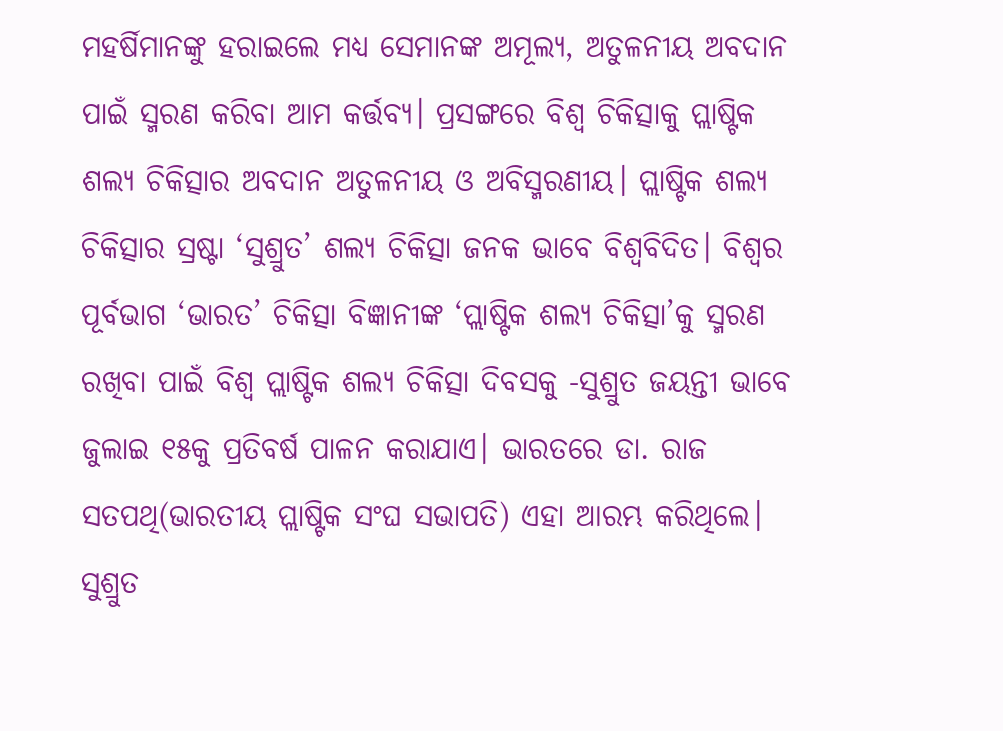ମହର୍ଷିମାନଙ୍କୁ ହରାଇଲେ ମଧ୍ୟ ସେମାନଙ୍କ ଅମୂଲ୍ୟ, ଅତୁଳନୀୟ ଅବଦାନ ପାଇଁ ସ୍ମରଣ କରିବା ଆମ କର୍ତ୍ତବ୍ୟ। ପ୍ରସଙ୍ଗରେ ବିଶ୍ୱ ଚିକିତ୍ସାକୁ ପ୍ଲାଷ୍ଟିକ ଶଲ୍ୟ ଚିକିତ୍ସାର ଅବଦାନ ଅତୁଳନୀୟ ଓ ଅବିସ୍ମରଣୀୟ। ପ୍ଲାଷ୍ଟିକ ଶଲ୍ୟ ଚିକିତ୍ସାର ସ୍ରଷ୍ଟା ‘ସୁଶ୍ରୁତ’ ଶଲ୍ୟ ଚିକିତ୍ସା ଜନକ ଭାବେ ବିଶ୍ୱବିଦିତ। ବିଶ୍ୱର ପୂର୍ବଭାଗ ‘ଭାରତ’ ଚିକିତ୍ସା ବିଜ୍ଞାନୀଙ୍କ ‘ପ୍ଲାଷ୍ଟିକ ଶଲ୍ୟ ଚିକିତ୍ସା’କୁ ସ୍ମରଣ ରଖିବା ପାଇଁ ବିଶ୍ୱ ପ୍ଲାଷ୍ଟିକ ଶଲ୍ୟ ଚିକିତ୍ସା ଦିବସକୁ -ସୁଶ୍ରୁତ ଜୟନ୍ତୀ ଭାବେ ଜୁଲାଇ ୧୫କୁ ପ୍ରତିବର୍ଷ ପାଳନ କରାଯାଏ। ଭାରତରେ ଡା. ରାଜ ସତପଥି(ଭାରତୀୟ ପ୍ଲାଷ୍ଟିକ ସଂଘ ସଭାପତି) ଏହା ଆରମ୍ଭ କରିଥିଲେ। ସୁଶ୍ରୁତ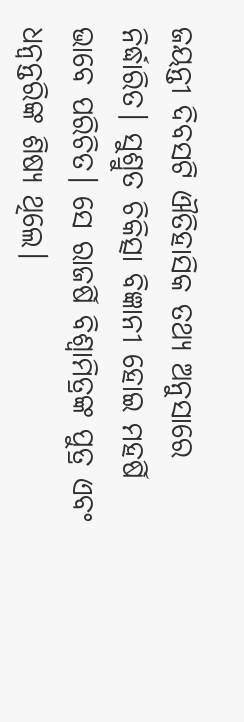ଜୟନ୍ତୀ ଦିବସଟି ଐତିହାସିକ ତଥ୍ୟ ଅନୁସାରେ ନିର୍ଦ୍ଧାରିତ। ସୁଶ୍ରୁତ ଚିକିତ୍ସା ବିଜ୍ଞାନୀ ହୋଇ ମହର୍ଷି ଭାବେ ପରିଚିତ। ସେ ରାଜର୍ଷି ବିଶ୍ୱାମିତ୍ରଙ୍କ ପୁତ୍ର ଏବଂ ଧନ୍ବନ୍ତରିଙ୍କ ଶିଷ୍ୟ ଥିଲେ।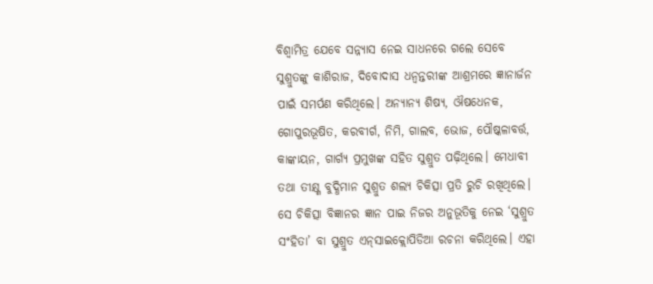ବିଶ୍ୱାମିତ୍ର ଯେବେ ସନ୍ନ୍ୟାସ ନେଇ ସାଧନରେ ଗଲେ ସେବେ ସୁଶ୍ରୁତଙ୍କୁ କାଶିରାଜ, ଦିବୋଦାସ ଧନ୍ବନ୍ତରୀଙ୍କ ଆଶ୍ରମରେ ଜ୍ଞାନାର୍ଜନ ପାଇଁ ସମର୍ପଣ କରିଥିଲେ। ଅନ୍ୟାନ୍ୟ ଶିଷ୍ୟ, ଔଷଧେନକ, ଗୋପୁରଭୂଷିତ, କରବୀର୍ଗ, ନିମି, ଗାଲବ, ଭୋଜ, ପୌଷ୍କଳାବର୍ତ୍ତ, କାଙ୍କାୟନ, ଗାର୍ଗ୍ୟ ପ୍ରମୁଖଙ୍କ ସହିତ ସୁଶ୍ରୁତ ପଢ଼ିଥିଲେ। ମେଧାବୀ ତଥା ତୀକ୍ଷ୍ଣ ବୁଦ୍ଧିମାନ ସୁଶ୍ରୁତ ଶଲ୍ୟ ଚିକିତ୍ସା ପ୍ରତି ରୁଚି ରଖିଥିଲେ। ସେ ଚିକିତ୍ସା ବିଜ୍ଞାନର ଜ୍ଞାନ ପାଇ ନିଜର ଅନୁଭୂତିକୁ ନେଇ ‘ସୁଶ୍ରୁତ ସଂହିତା’ ବା ସୁଶ୍ରୁତ ଏନ୍‌ସାଇକ୍ଲୋପିଡିଆ ରଚନା କରିଥିଲେ। ଏହା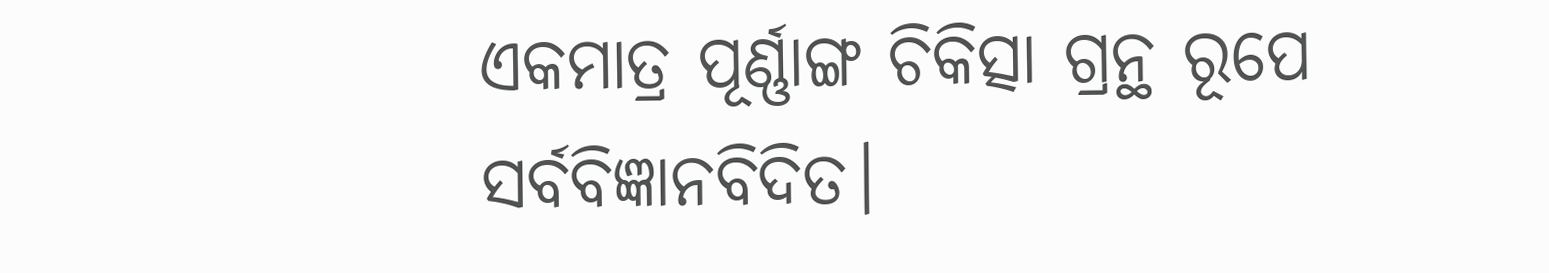ଏକମାତ୍ର ପୂର୍ଣ୍ଣାଙ୍ଗ ଚିକିତ୍ସା ଗ୍ରନ୍ଥ ରୂପେ ସର୍ବବିଜ୍ଞାନବିଦିତ।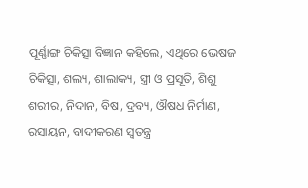ପୂର୍ଣ୍ଣାଙ୍ଗ ଚିକିତ୍ସା ବିଜ୍ଞାନ କହିଲେ, ଏଥିରେ ଭେଷଜ ଚିକିତ୍ସା, ଶଲ୍ୟ, ଶାଲାକ୍ୟ, ସ୍ତ୍ରୀ ଓ ପ୍ରସୂତି, ଶିଶୁ ଶରୀର, ନିଦାନ, ବିଷ, ଦ୍ରବ୍ୟ, ଔଷଧ ନିର୍ମାଣ, ରସାୟନ, ବାଦୀକରଣ ସ୍ବତନ୍ତ୍ର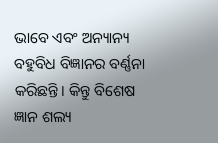ଭାବେ ଏବଂ ଅନ୍ୟାନ୍ୟ ବହୁବିଧ ବିଜ୍ଞାନର ବର୍ଣ୍ଣନା କରିଛନ୍ତି। କିନ୍ତୁ ବିଶେଷ ଜ୍ଞାନ ଶଲ୍ୟ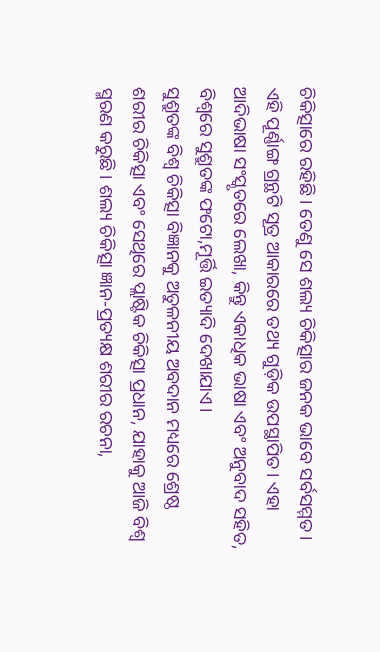ଚିକିତ୍ସାରେ ରହିଛି। ତେଣୁ ସେ ଶଲ୍ୟ ଚିକିତ୍ସାର ଜନକ ଭାବେ ସର୍ବସମ୍ମତ। ଏହି ପୂର୍ଣ୍ଣାଙ୍ଗ ଗ୍ରନ୍ଥଟି ସୂତ୍ର ଆକାରରେ ତଥ୍ୟ ଗୁଡ଼ିକ ଉପସ୍ଥାପିତ। ଏହା ଆଦିଭାଷା ସଂସ୍କୃତରେ ଲେଖା, କିନ୍ତୁ ଏକାଧିକ ଭାଷା ଏବଂ ଅନୁବାଦ ସହିତ, ବିଶ୍ୱରେ ସୁଶ୍ରୁତଙ୍କ ଫଟୋ,ମୂର୍ତ୍ତି ଇତ୍ୟାଦି ଦେଖାଯାଏ।
ସୁଶ୍ରୁତଙ୍କ ବିଶ୍ୱ ଚିକିତ୍ସା ବିଜ୍ଞାନକୁ ଅତୁଳନୀୟ ଅବଦାନ ମଧ୍ୟରେ ଶ୍ରେଷ୍ଠ ଶରୀର ଚିକିତ୍ସା ଏବଂ ସେଥିରେ ପ୍ଲାଷ୍ଟିକ ଚିକିତ୍ସା ପ୍ରଧାନ, ଯାହାକୁ ଆଜି ବିଶ୍ୱ ସ୍ମରଣ କରୁଛି। ଶଲ୍ୟ ଚିକିତ୍ସା ଜ୍ଞାନ-ପ୍ରତ୍ୟକ୍ଷ ଶରୀର ରଚନା,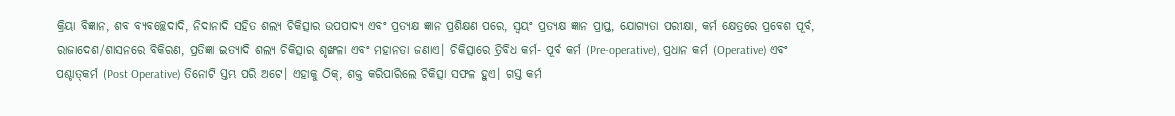କ୍ରିୟା ବିଜ୍ଞାନ, ଶବ ବ୍ୟବଚ୍ଛେଦାଦି, ନିଦାନାଦି ସହିତ ଶଲ୍ୟ ଚିକିତ୍ସାର ଉପପାଦ୍ୟ ଏବଂ ପ୍ରତ୍ୟକ୍ଷ ଜ୍ଞାନ ପ୍ରଶିକ୍ଷଣ ପରେ, ସ୍ବୟଂ ପ୍ରତ୍ୟକ୍ଷ ଜ୍ଞାନ ପ୍ରାପ୍ତ, ଯୋଗ୍ୟତା ପରୀକ୍ଷା, କର୍ମ କ୍ଷେତ୍ରରେ ପ୍ରବେଶ ପୂର୍ବ, ରାଜାଦେଶ/ଶାସନରେ ବିକିରଣ, ପ୍ରତିଜ୍ଞା ଇତ୍ୟାଦି ଶଲ୍ୟ ଚିକିତ୍ସାର ଶୃଙ୍ଖଳା ଏବଂ ମହାନତା ଜଣାଏ। ଚିକିତ୍ସାରେ ତ୍ରିବିଧ କର୍ମ- ପୂର୍ବ କର୍ମ (Pre-operative), ପ୍ରଧାନ କର୍ମ (Operative) ଏବଂ ପଶ୍ଚାତ୍‌କର୍ମ (Post Operative) ତିନୋଟି ସ୍ତମ୍ଭ ପରି ଅଟେ। ଏହାକୁ ଠିକ୍‌, ଶକ୍ତ କରିପାରିଲେ ଚିକିତ୍ସା ସଫଳ ହୁଏ। ଗସ୍ତ କର୍ମ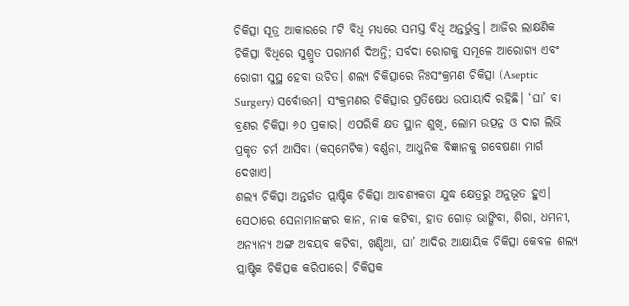ଚିକିତ୍ସା ସୂତ୍ର ଆକାରରେ ୮ଟି ବିଧି ମଧ୍ୟରେ ସମସ୍ତ ବିଧି ଅନ୍ତର୍ଭୁକ୍ତ। ଆଜିର ଲାକ୍ଷଣିକ ଚିକିତ୍ସା ବିଧିରେ ସୁଶ୍ରୁତ ପରାମର୍ଶ ଦିଅନ୍ତି; ସର୍ବଦା ରୋଗକୁ ସମୂଳେ ଆରୋଗ୍ୟ ଏବଂ ରୋଗୀ ସୁସ୍ଥ ହେବା ଉଚିତ। ଶଲ୍ୟ ଚିକିତ୍ସାରେ ନିଃସଂକ୍ରମଣ ଚିକିତ୍ସା (Aseptic Surgery) ସର୍ବୋତ୍ତମ। ସଂକ୍ରମଣର ଚିକିତ୍ସାର ପ୍ରତିଷେଧ ଉପାୟାଦି ରହିଛି। ‘ଘା’ ବା ବ୍ରଣର ଚିକିତ୍ସା ୬୦ ପ୍ରକାର। ଏପରିକି କ୍ଷତ ସ୍ଥାନ ଶୁଖି, ଲୋମ ଉତ୍ପନ୍ନ ଓ ଦାଗ ଲିଭି ପ୍ରକୃତ ଚର୍ମ ଆସିବା (କସ୍‌ମେଟିକ) ବର୍ଣ୍ଣନା, ଆଧୁନିକ ବିଜ୍ଞାନକୁ ଗବେଷଣା ମାର୍ଗ ଦେଖାଏ।
ଶଲ୍ୟ ଚିକିତ୍ସା ଅନ୍ତର୍ଗତ ପ୍ଲାଷ୍ଟିକ ଚିକିତ୍ସା ଆବଶ୍ୟକତା ଯୁଦ୍ଧ କ୍ଷେତ୍ରରୁ ଅନୁଭୂତ ହୁଏ। ସେଠାରେ ସେନାମାନଙ୍କର କାନ, ନାକ କଟିବା, ହାତ ଗୋଡ଼ ଭାଙ୍ଗିବା, ଶିରା, ଧମନୀ, ଅନ୍ୟାନ୍ୟ ଅଙ୍ଗ ଅବୟବ କଟିବା, ଖଣ୍ଡିଆ, ଘା’ ଆଦିର ଆକ୍ଷାୟିକ ଚିକିତ୍ସା କେବଳ ଶଲ୍ୟ ପ୍ଲାଷ୍ଟିକ ଚିକିତ୍ସକ କରିପାରେ। ଚିକିତ୍ସକ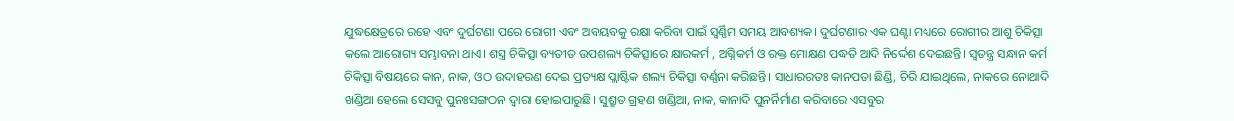ଯୁଦ୍ଧକ୍ଷେତ୍ରରେ ରହେ ଏବଂ ଦୁର୍ଘଟଣା ପରେ ରୋଗୀ ଏବଂ ଅବୟବକୁ ରକ୍ଷା କରିବା ପାଇଁ ସ୍ବର୍ଣ୍ଣିମ ସମୟ ଆବଶ୍ୟକ। ଦୁର୍ଘଟଣାର ଏକ ଘଣ୍ଟା ମଧ୍ୟରେ ରୋଗୀର ଆଶୁ ଚିକିତ୍ସା କଲେ ଆରୋଗ୍ୟ ସମ୍ଭାବନା ଥାଏ। ଶସ୍ତ୍ର ଚିକିତ୍ସା ବ୍ୟତୀତ ଉପଶଲ୍ୟ ଚିକିତ୍ସାରେ କ୍ଷାରକର୍ମ , ଅଗ୍ନିକର୍ମ ଓ ରକ୍ତ ମୋକ୍ଷଣ ପଦ୍ଧତି ଆଦି ନିର୍ଦ୍ଦେଶ ଦେଇଛନ୍ତି। ସ୍ବତନ୍ତ୍ର ସନ୍ଧାନ କର୍ମ ଚିକିତ୍ସା ବିଷୟରେ କାନ, ନାକ, ଓଠ ଉଦାହରଣ ଦେଇ ପ୍ରତ୍ୟକ୍ଷ ପ୍ଲାଷ୍ଟିକ ଶଲ୍ୟ ଚିକିତ୍ସା ବର୍ଣ୍ଣନା କରିଛନ୍ତି। ସାଧାରରତଃ କାନପତା ଛିଣ୍ଡି, ଚିରି ଯାଇଥିଲେ, ନାକରେ ନୋଥାଦି ଖଣ୍ଡିଆ ହେଲେ ସେସବୁ ପୁନଃସଙ୍ଗଠନ ଦ୍ୱାରା ହୋଇପାରୁଛି। ସୁଶ୍ରୁତ ଗ୍ରହଣ ଖଣ୍ଡିଆ, ନାକ, କାନାଦି ପୁନର୍ନିର୍ମାଣ କରିବାରେ ଏସବୁର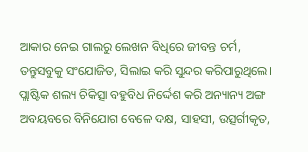ଆକାର ନେଇ ଗାଲରୁ ଲେଖନ ବିଧିରେ ଜୀବନ୍ତ ଚର୍ମ, ତନ୍ତୁସବୁକୁ ସଂଯୋଜିତ, ସିଲାଇ କରି ସୁନ୍ଦର କରିପାରୁଥିଲେ। ପ୍ଲାଷ୍ଟିକ ଶଲ୍ୟ ଚିକିତ୍ସା ବହୁବିଧ ନିର୍ଦ୍ଦେଶ କରି ଅନ୍ୟାନ୍ୟ ଅଙ୍ଗ ଅବୟବରେ ବିନିଯୋଗ ବେଳେ ଦକ୍ଷ, ସାହସୀ, ଉତ୍ସର୍ଗୀକୃତ,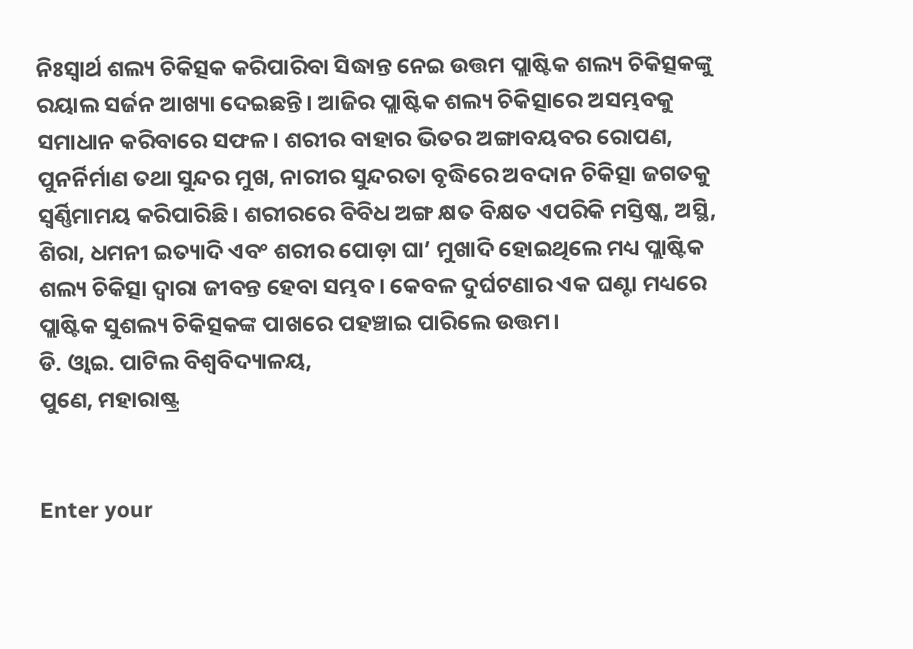ନିଃସ୍ବାର୍ଥ ଶଲ୍ୟ ଚିକିତ୍ସକ କରିପାରିବା ସିଦ୍ଧାନ୍ତ ନେଇ ଉତ୍ତମ ପ୍ଲାଷ୍ଟିକ ଶଲ୍ୟ ଚିକିତ୍ସକଙ୍କୁ ରୟାଲ ସର୍ଜନ ଆଖ୍ୟା ଦେଇଛନ୍ତି। ଆଜିର ପ୍ଲାଷ୍ଟିକ ଶଲ୍ୟ ଚିକିତ୍ସାରେ ଅସମ୍ଭବକୁ ସମାଧାନ କରିବାରେ ସଫଳ। ଶରୀର ବାହାର ଭିତର ଅଙ୍ଗାବୟବର ରୋପଣ, ପୁନର୍ନିର୍ମାଣ ତଥା ସୁନ୍ଦର ମୁଖ, ନାରୀର ସୁନ୍ଦରତା ବୃଦ୍ଧିରେ ଅବଦାନ ଚିକିତ୍ସା ଜଗତକୁ ସ୍ବର୍ଣ୍ଣିମାମୟ କରିପାରିଛି। ଶରୀରରେ ବିବିଧ ଅଙ୍ଗ କ୍ଷତ ବିକ୍ଷତ ଏପରିକି ମସ୍ତିଷ୍କ, ଅସ୍ଥି, ଶିରା, ଧମନୀ ଇତ୍ୟାଦି ଏବଂ ଶରୀର ପୋଡ଼ା ଘା’ ମୁଖାଦି ହୋଇଥିଲେ ମଧ୍ୟ ପ୍ଲାଷ୍ଟିକ ଶଲ୍ୟ ଚିକିତ୍ସା ଦ୍ୱାରା ଜୀବନ୍ତ ହେବା ସମ୍ଭବ। କେବଳ ଦୁର୍ଘଟଣାର ଏକ ଘଣ୍ଟା ମଧ୍ୟରେ ପ୍ଲାଷ୍ଟିକ ସୁଶଲ୍ୟ ଚିକିତ୍ସକଙ୍କ ପାଖରେ ପହଞ୍ଚାଇ ପାରିଲେ ଉତ୍ତମ।
ଡି. ଓ୍ବାଇ. ପାଟିଲ ବିଶ୍ୱବିଦ୍ୟାଳୟ,
ପୁଣେ, ମହାରାଷ୍ଟ୍ର


Enter your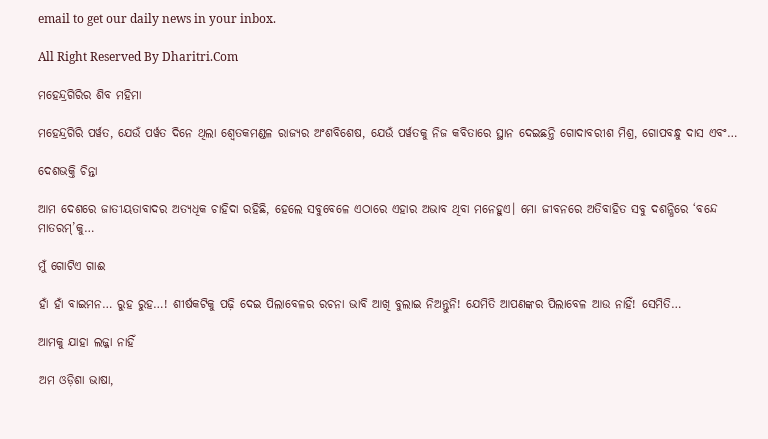email to get our daily news in your inbox.

All Right Reserved By Dharitri.Com

ମହେନ୍ଦ୍ରଗିରିର ଶିବ ମହିମା

ମହେନ୍ଦ୍ରଗିରି ପର୍ୱତ, ଯେଉଁ ପର୍ୱତ ଦିନେ ଥିଲା ଶ୍ୱେତକମଣ୍ଡଳ ରାଜ୍ୟର ଅଂଶବିଶେଷ, ଯେଉଁ ପର୍ୱତକୁ ନିଜ କବିତାରେ ସ୍ଥାନ ଦେଇଛନ୍ତି ଗୋଦାବରୀଶ ମିଶ୍ର, ଗୋପବନ୍ଧୁ ଦାସ ଏବଂ…

ଦେଶଭକ୍ତି ଚିନ୍ତା

ଆମ ଦେଶରେ ଜାତୀୟତାବାଦର ଅତ୍ୟଧିକ ଚାହିଦା ରହିଛି, ହେଲେ ସବୁବେଳେ ଏଠାରେ ଏହାର ଅଭାବ ଥିବା ମନେହୁଏ। ମୋ ଜୀବନରେ ଅତିବାହିତ ସବୁ ଦଶନ୍ଧିରେ ‘ବନ୍ଦେ ମାତରମ୍‌’କୁ…

ମୁଁ ଗୋଟିଏ ଗାଈ

ହାଁ ହାଁ ବାଇମନ… ରୁହ ରୁହ…! ଶୀର୍ଷକଟିକୁ ପଢ଼ି ଦେଇ ପିଲାବେଳର ରଚନା ଭାବି ଆଖି ବୁଲାଇ ନିଅନ୍ତୁନି! ଯେମିତି ଆପଣଙ୍କର ପିଲାବେଳ ଆଉ ନାହିଁ! ସେମିତି…

ଆମକୁ ଯାହା ଲଜ୍ଜା ନାହିଁ

ଅମ ଓଡ଼ିଶା ଭାଷା,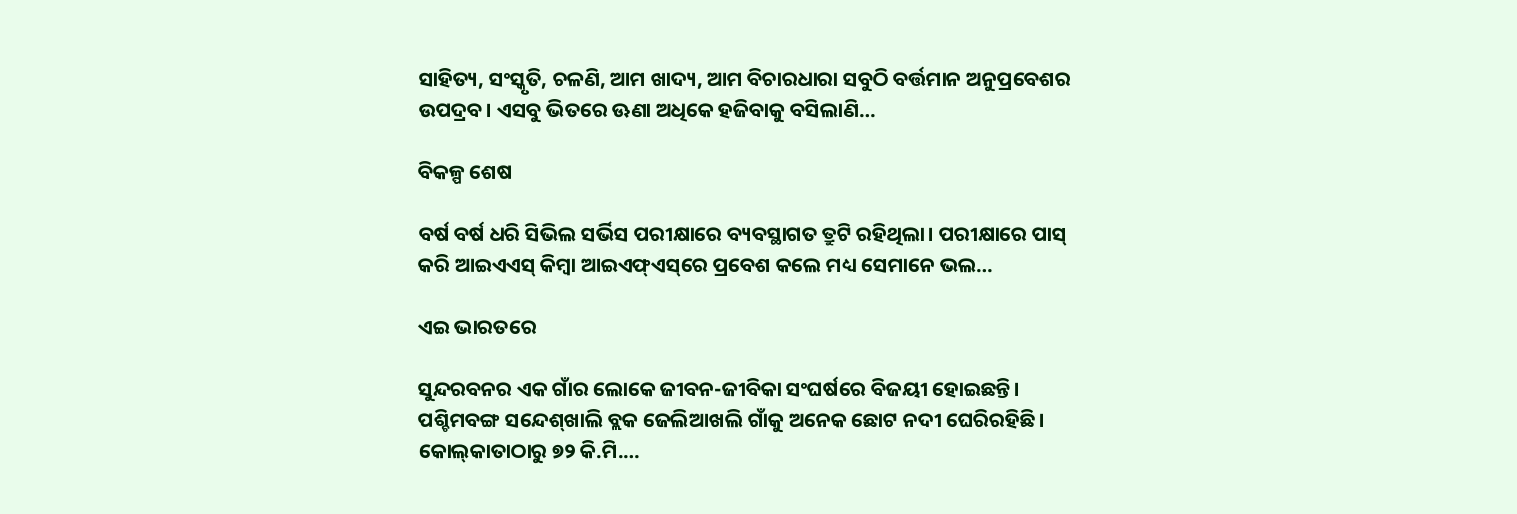ସାହିତ୍ୟ, ସଂସ୍କୃତି, ଚଳଣି, ଆମ ଖାଦ୍ୟ, ଆମ ବିଚାରଧାରା ସବୁଠି ବର୍ତ୍ତମାନ ଅନୁପ୍ରବେଶର ଉପଦ୍ରବ। ଏସବୁ ଭିତରେ ଊଣା ଅଧିକେ ହଜିବାକୁ ବସିଲାଣି…

ବିକଳ୍ପ ଶେଷ

ବର୍ଷ ବର୍ଷ ଧରି ସିଭିଲ ସର୍ଭିସ ପରୀକ୍ଷାରେ ବ୍ୟବସ୍ଥାଗତ ତ୍ରୁଟି ରହିଥିଲା। ପରୀକ୍ଷାରେ ପାସ୍‌ କରି ଆଇଏଏସ୍‌ କିମ୍ବା ଆଇଏଫ୍‌ଏସ୍‌ରେ ପ୍ରବେଶ କଲେ ମଧ୍ୟ ସେମାନେ ଭଲ…

ଏଇ ଭାରତରେ

ସୁନ୍ଦରବନର ଏକ ଗାଁର ଲୋକେ ଜୀବନ-ଜୀବିକା ସଂଘର୍ଷରେ ବିଜୟୀ ହୋଇଛନ୍ତି। ପଶ୍ଚିମବଙ୍ଗ ସନ୍ଦେଶ୍‌ଖାଲି ବ୍ଲକ ଜେଲିଆଖଲି ଗାଁକୁ ଅନେକ ଛୋଟ ନଦୀ ଘେରିରହିଛି। କୋଲ୍‌କାତାଠାରୁ ୭୨ କି.ମି.…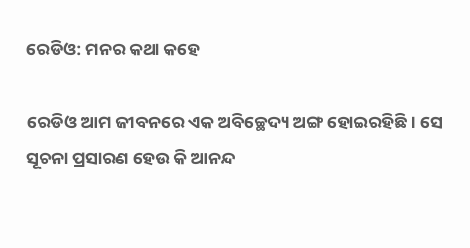ରେଡିଓ: ମନର କଥା କହେ

ରେଡିଓ ଆମ ଜୀବନରେ ଏକ ଅବିଚ୍ଛେଦ୍ୟ ଅଙ୍ଗ ହୋଇରହିଛି। ସେ ସୂଚନା ପ୍ରସାରଣ ହେଉ କି ଆନନ୍ଦ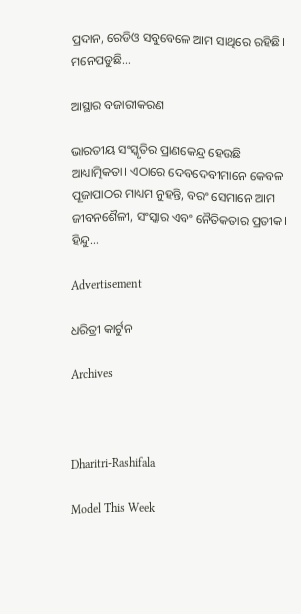ପ୍ରଦାନ, ରେଡିଓ ସବୁବେଳେ ଆମ ସାଥିରେ ରହିଛି। ମନେପଡୁଛି…

ଆସ୍ଥାର ବଜାରୀକରଣ

ଭାରତୀୟ ସଂସ୍କୃତିର ପ୍ରାଣକେନ୍ଦ୍ର ହେଉଛି ଆଧ୍ୟାତ୍ମିକତା। ଏଠାରେ ଦେବଦେବୀମାନେ କେବଳ ପୂଜାପାଠର ମାଧ୍ୟମ ନୁହନ୍ତି, ବରଂ ସେମାନେ ଆମ ଜୀବନଶୈଳୀ, ସଂସ୍କାର ଏବଂ ନୈତିକତାର ପ୍ରତୀକ। ହିନ୍ଦୁ…

Advertisement

ଧରିତ୍ରୀ କାର୍ଟୁନ

Archives



Dharitri-Rashifala

Model This Week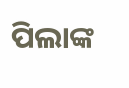ପିଲାଙ୍କ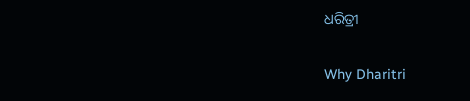ଧରିତ୍ରୀ

Why Dharitri